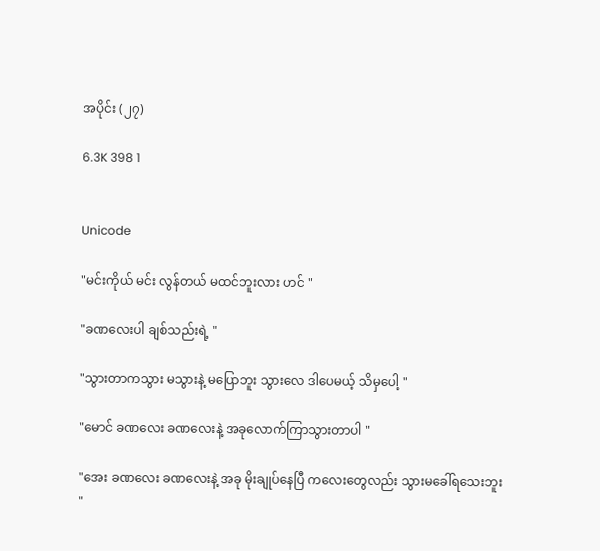အပိုင်း (၂၇)

6.3K 398 1


Unicode

"မင်းကိုယ် မင်း လွန်တယ် မထင်ဘူးလား ဟင် "

"ခဏလေးပါ ချစ်သည်းရဲ့ "

"သွားတာကသွား မသွားနဲ့ မပြောဘူး ‌သွား‌လေ ဒါပေမယ့် သိမှပေါ့ "

"မောင် ခဏလေး ခဏလေးနဲ့ အခုလောက်ကြာသွားတာပါ "

"အေး ခဏလေး ခဏလေးနဲ့ အခု မိုးချုပ်နေပြီ ကလေးတွေလည်း သွားမခေါ်ရသေးဘူး "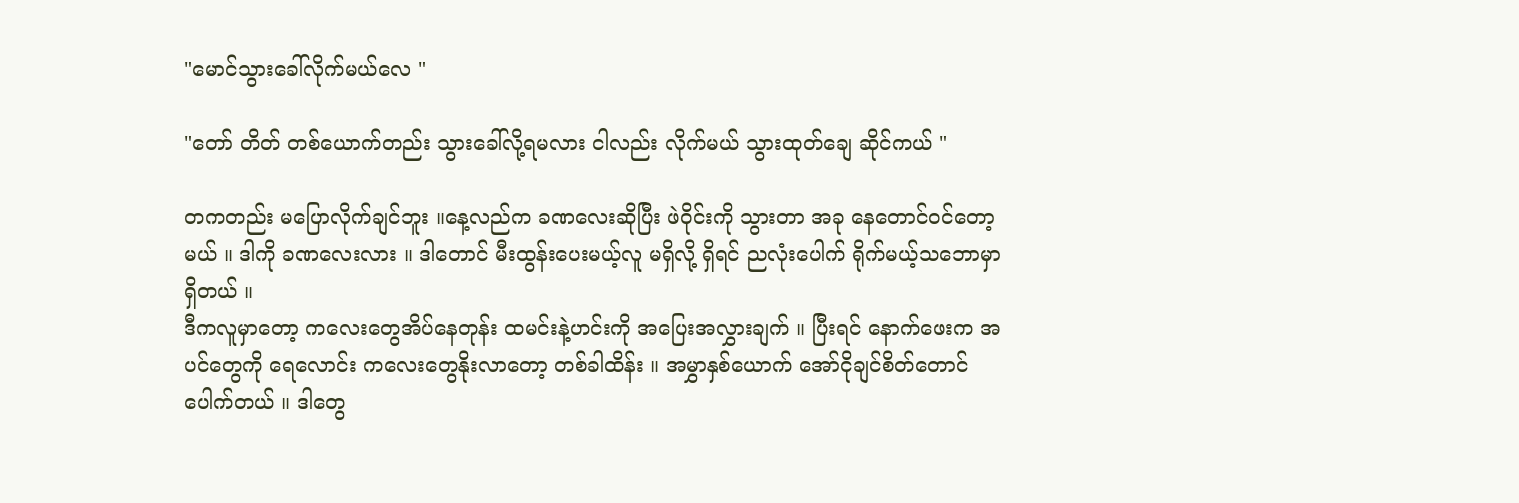"မောင်သွားခေါ်လိုက်မယ်လေ "

"တော် တိတ် တစ်ယောက်တည်း သွားခေါ်လို့ရမလား ငါလည်း လိုက်မယ် သွားထုတ်ချေ ဆိုင်ကယ် "

တကတည်း မပြောလိုက်ချင်ဘူး ။နေ့လည်က ခဏလေးဆိုပြီး ဖဲဝိုင်းကို သွားတာ အခု နေတောင်၀င်တော့မယ် ။ ဒါကို ခဏလေးလား ။ ဒါတောင် မီး‌ထွန်းပေးမယ့်လူ မရှိလို့ ရှိရင် ညလုံးပေါက် ရိုက်မယ့်သဘောမှာရှိတယ် ။
ဒီကလူမှာတော့ ကလေးတွေအိပ်နေတုန်း ထမင်းနဲ့ဟင်းကို အပြေးအလွှားချက် ။ ပြီးရင် နောက်ဖေးက အပင်တွေကို ရေလောင်း ကလေးတွေ‌နိုးလာတော့ တစ်ခါထိန်း ။ အမွှာနှစ်ယောက် အော်ငိုချင်စိတ်တောင်ပေါက်တယ် ။ ဒါတွေ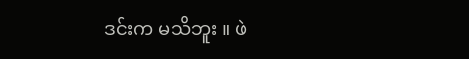ဒင်းက မသိဘူး ။ ဖဲ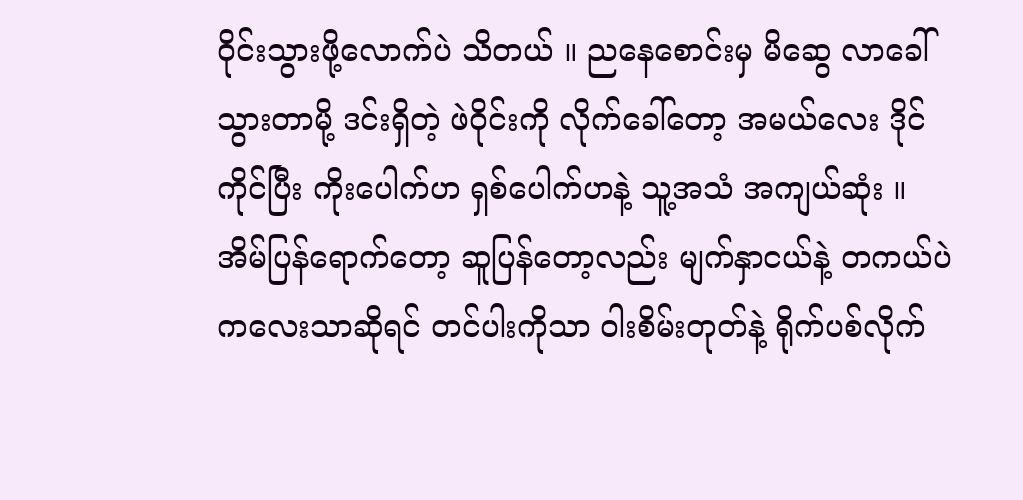ဝိုင်းသွားဖို့လောက်ပဲ သိတယ် ။ ညနေစောင်းမှ မိဆွေ လာခေါ်သွားတာမို့ ဒင်းရှိတဲ့ ဖဲဝိုင်းကို လိုက်ခေါ်တော့ အမယ်လေး ဒိုင်ကိုင်ပြီး ကိုးပေါက်ဟ ရှစ်ပေါက်ဟနဲ့ သူ့အသံ အကျယ်ဆုံး ။ အိမ်ပြန်ရောက်တော့ ဆူပြန်တော့လည်း မျက်နှာငယ်နဲ့ တကယ်ပဲ ကလေးသာဆိုရင် တင်ပါးကိုသာ ဝါးစိမ်းတုတ်နဲ့ ရိုက်ပစ်လိုက်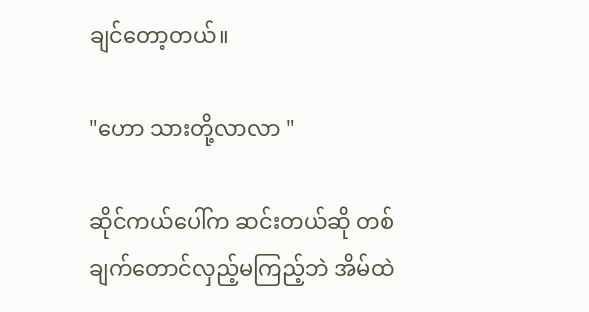ချင်တော့တယ်။

"ဟော သားတို့လာလာ "

ဆိုင်ကယ်ပေါ်က ဆင်းတယ်ဆို ‌တစ်ချက်တောင်လှည့်မကြည့်ဘဲ အိမ်ထဲ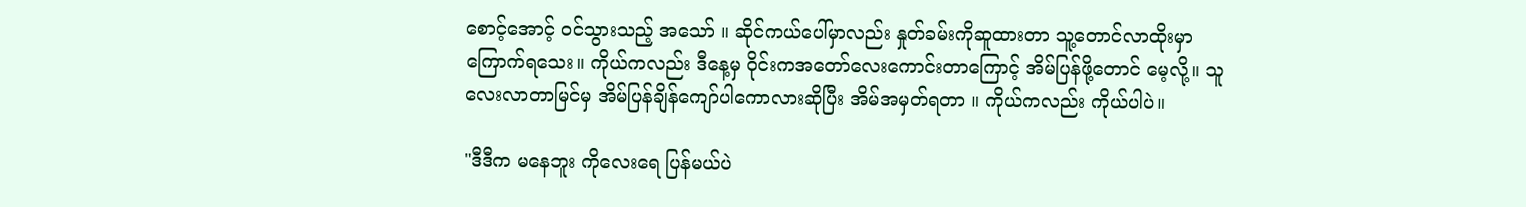စောင့်အောင့် ၀င်သွားသည့် အသော် ။ ဆိုင်ကယ်ပေါ်မှာလည်း နှုတ်ခမ်းကိုဆူထားတာ သူ့တောင်လာထိုးမှာကြောက်ရသေး။ ကိုယ်ကလည်း ဒီနေ့မှ ဝိုင်းကအတော်လေးကောင်းတာကြောင့် အိမ်ပြန်ဖို့တောင် မေ့‌လို့။ သူလေးလာတာမြင်မှ အိမ်ပြန်ချိန်ကျော်ပါကောလားဆိုပြီး အိမ်အမှတ်ရတာ ။ ကိုယ်ကလည်း ကိုယ်ပါပဲ။

"ဒီဒီက ‌မနေဘူး ကိုလေးရေ ပြန်မယ်ပဲ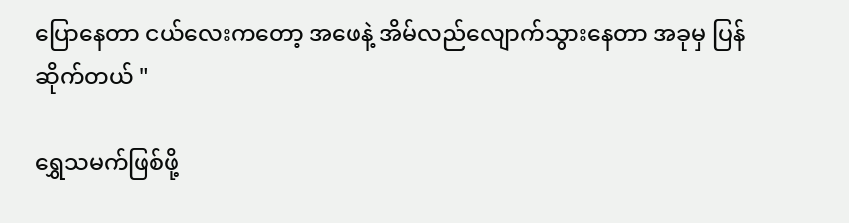ပြောနေတာ ငယ်လေးကတော့ အဖေနဲ့ အိမ်လည်လျောက်သွားနေတာ အခုမှ ပြန်ဆိုက်တယ် "

ရွှေသမက်ဖြစ်ဖို့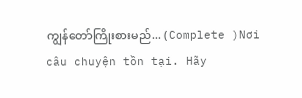ကျွန်တော်ကြိုးစားမည်... ( Complete )Nơi câu chuyện tồn tại. Hãy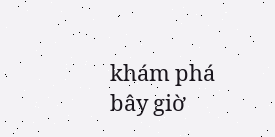khám phá bây giờ